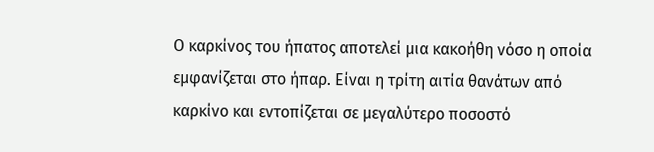Ο καρκίνος του ήπατος αποτελεί μια κακοήθη νόσο η οποία εμφανίζεται στο ήπαρ. Είναι η τρίτη αιτία θανάτων από καρκίνο και εντοπίζεται σε μεγαλύτερο ποσοστό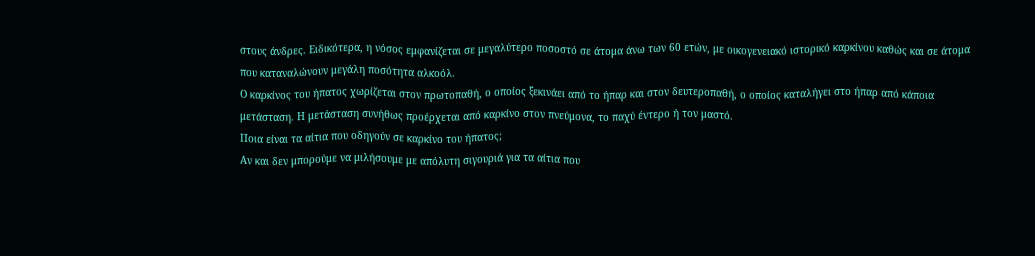στους άνδρες. Ειδικότερα, η νόσος εμφανίζεται σε μεγαλύτερο ποσοστό σε άτομα άνω των 60 ετών, με οικογενειακό ιστορικό καρκίνου καθώς και σε άτομα που καταναλώνουν μεγάλη ποσότητα αλκοόλ.
Ο καρκίνος του ήπατος χωρίζεται στον πρωτοπαθή, ο οποίος ξεκινάει από το ήπαρ και στον δευτεροπαθή, ο οποίος καταλήγει στο ήπαρ από κάποια μετάσταση. Η μετάσταση συνήθως προέρχεται από καρκίνο στον πνεύμονα, το παχύ έντερο ή τον μαστό.
Ποια είναι τα αίτια που οδηγούν σε καρκίνο του ήπατος;
Αν και δεν μπορούμε να μιλήσουμε με απόλυτη σιγουριά για τα αίτια που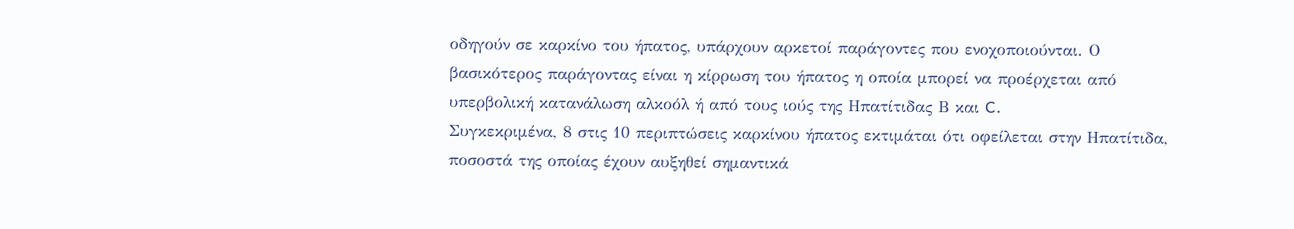οδηγούν σε καρκίνο του ήπατος, υπάρχουν αρκετοί παράγοντες που ενοχοποιούνται. Ο βασικότερος παράγοντας είναι η κίρρωση του ήπατος η οποία μπορεί να προέρχεται από υπερβολική κατανάλωση αλκοόλ ή από τους ιούς της Ηπατίτιδας Β και C.
Συγκεκριμένα, 8 στις 10 περιπτώσεις καρκίνου ήπατος εκτιμάται ότι οφείλεται στην Ηπατίτιδα, ποσοστά της οποίας έχουν αυξηθεί σημαντικά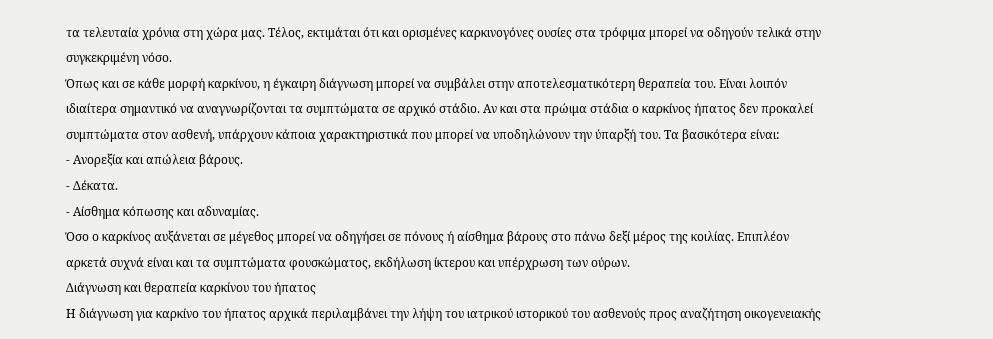τα τελευταία χρόνια στη χώρα μας. Τέλος, εκτιμάται ότι και ορισμένες καρκινογόνες ουσίες στα τρόφιμα μπορεί να οδηγούν τελικά στην συγκεκριμένη νόσο.
Όπως και σε κάθε μορφή καρκίνου, η έγκαιρη διάγνωση μπορεί να συμβάλει στην αποτελεσματικότερη θεραπεία του. Είναι λοιπόν ιδιαίτερα σημαντικό να αναγνωρίζονται τα συμπτώματα σε αρχικό στάδιο. Αν και στα πρώιμα στάδια ο καρκίνος ήπατος δεν προκαλεί συμπτώματα στον ασθενή, υπάρχουν κάποια χαρακτηριστικά που μπορεί να υποδηλώνουν την ύπαρξή του. Τα βασικότερα είναι:
- Ανορεξία και απώλεια βάρους.
- Δέκατα.
- Αίσθημα κόπωσης και αδυναμίας.
Όσο ο καρκίνος αυξάνεται σε μέγεθος μπορεί να οδηγήσει σε πόνους ή αίσθημα βάρους στο πάνω δεξί μέρος της κοιλίας. Επιπλέον αρκετά συχνά είναι και τα συμπτώματα φουσκώματος, εκδήλωση ίκτερου και υπέρχρωση των ούρων.
Διάγνωση και θεραπεία καρκίνου του ήπατος
Η διάγνωση για καρκίνο του ήπατος αρχικά περιλαμβάνει την λήψη του ιατρικού ιστορικού του ασθενούς προς αναζήτηση οικογενειακής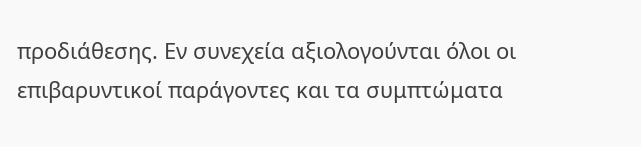προδιάθεσης. Εν συνεχεία αξιολογούνται όλοι οι επιβαρυντικοί παράγοντες και τα συμπτώματα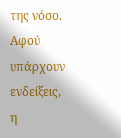της νόσο. Αφού υπάρχουν ενδείξεις, η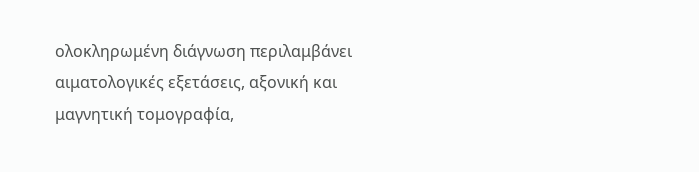ολοκληρωμένη διάγνωση περιλαμβάνει αιματολογικές εξετάσεις, αξονική και μαγνητική τομογραφία,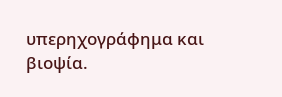υπερηχογράφημα και βιοψία.